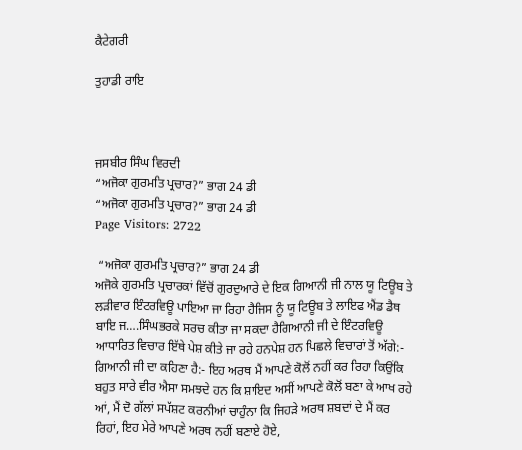ਕੈਟੇਗਰੀ

ਤੁਹਾਡੀ ਰਾਇ



ਜਸਬੀਰ ਸਿੰਘ ਵਿਰਦੀ
“ਅਜੋਕਾ ਗੁਰਮਤਿ ਪ੍ਰਚਾਰ?” ਭਾਗ 24 ਡੀ
“ਅਜੋਕਾ ਗੁਰਮਤਿ ਪ੍ਰਚਾਰ?” ਭਾਗ 24 ਡੀ
Page Visitors: 2722

 “ਅਜੋਕਾ ਗੁਰਮਤਿ ਪ੍ਰਚਾਰ?” ਭਾਗ 24 ਡੀ
ਅਜੋਕੇ ਗੁਰਮਤਿ ਪ੍ਰਚਾਰਕਾਂ ਵਿੱਚੋਂ ਗੁਰਦੁਆਰੇ ਦੇ ਇਕ ਗਿਆਨੀ ਜੀ ਨਾਲ ਯੂ ਟਿਊਬ ਤੇ ਲੜੀਵਾਰ ਇੰਟਰਵਿਊ ਪਾਇਆ ਜਾ ਰਿਹਾ ਹੈਜਿਸ ਨੂੰ ਯੂ ਟਿਊਬ ਤੇ ਲਾਇਫ ਐਂਡ ਡੈਥ ਬਾਇ ਜ….ਸਿੰਘਭਰਕੇ ਸਰਚ ਕੀਤਾ ਜਾ ਸਕਦਾ ਹੈਗਿਆਨੀ ਜੀ ਦੇ ਇੰਟਰਵਿਊ ਆਧਾਰਿਤ ਵਿਚਾਰ ਇੱਥੇ ਪੇਸ਼ ਕੀਤੇ ਜਾ ਰਹੇ ਹਨਪੇਸ਼ ਹਨ ਪਿਛਲੇ ਵਿਚਾਰਾਂ ਤੋਂ ਅੱਗੇ:-
ਗਿਆਨੀ ਜੀ ਦਾ ਕਹਿਣਾ ਹੈ:- ਇਹ ਅਰਥ ਮੈਂ ਆਪਣੇ ਕੋਲੋਂ ਨਹੀਂ ਕਰ ਰਿਹਾ ਕਿਉਂਕਿ ਬਹੁਤ ਸਾਰੇ ਵੀਰ ਐਸਾ ਸਮਝਦੇ ਹਨ ਕਿ ਸ਼ਾਇਦ ਅਸੀਂ ਆਪਣੇ ਕੋਲੋਂ ਬਣਾ ਕੇ ਆਖ ਰਹੇ ਆਂ, ਮੈਂ ਦੋ ਗੱਲਾਂ ਸਪੱਸ਼ਟ ਕਰਨੀਆਂ ਚਾਹੁੰਨਾ ਕਿ ਜਿਹੜੇ ਅਰਥ ਸ਼ਬਦਾਂ ਦੇ ਮੈਂ ਕਰ ਰਿਹਾਂ, ਇਹ ਮੇਰੇ ਆਪਣੇ ਅਰਥ ਨਹੀਂ ਬਣਾਏ ਹੋਏ,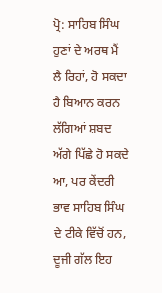ਪ੍ਰੋ: ਸਾਹਿਬ ਸਿੰਘ ਹੁਣਾਂ ਦੇ ਅਰਥ ਮੈਂ ਲੈ ਰਿਹਾਂ, ਹੋ ਸਕਦਾ ਹੈ ਬਿਆਨ ਕਰਨ ਲੱਗਿਆਂ ਸ਼ਬਦ ਅੱਗੇ ਪਿੱਛੇ ਹੋ ਸਕਦੇ ਆ, ਪਰ ਕੇਂਦਰੀ ਭਾਵ ਸਾਹਿਬ ਸਿੰਘ ਦੇ ਟੀਕੇ ਵਿੱਚੋਂ ਹਨ, ਦੂਜੀ ਗੱਲ ਇਹ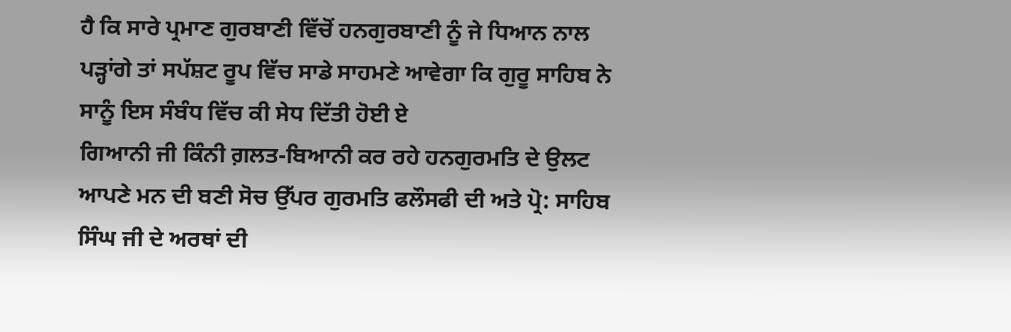ਹੈ ਕਿ ਸਾਰੇ ਪ੍ਰਮਾਣ ਗੁਰਬਾਣੀ ਵਿੱਚੋਂ ਹਨਗੁਰਬਾਣੀ ਨੂੰ ਜੇ ਧਿਆਨ ਨਾਲ ਪੜ੍ਹਾਂਗੇ ਤਾਂ ਸਪੱਸ਼ਟ ਰੂਪ ਵਿੱਚ ਸਾਡੇ ਸਾਹਮਣੇ ਆਵੇਗਾ ਕਿ ਗੁਰੂ ਸਾਹਿਬ ਨੇ ਸਾਨੂੰ ਇਸ ਸੰਬੰਧ ਵਿੱਚ ਕੀ ਸੇਧ ਦਿੱਤੀ ਹੋਈ ਏ
ਗਿਆਨੀ ਜੀ ਕਿੰਨੀ ਗ਼ਲਤ-ਬਿਆਨੀ ਕਰ ਰਹੇ ਹਨਗੁਰਮਤਿ ਦੇ ਉਲਟ ਆਪਣੇ ਮਨ ਦੀ ਬਣੀ ਸੋਚ ਉੱਪਰ ਗੁਰਮਤਿ ਫਲੌਸਫੀ ਦੀ ਅਤੇ ਪ੍ਰੋ: ਸਾਹਿਬ ਸਿੰਘ ਜੀ ਦੇ ਅਰਥਾਂ ਦੀ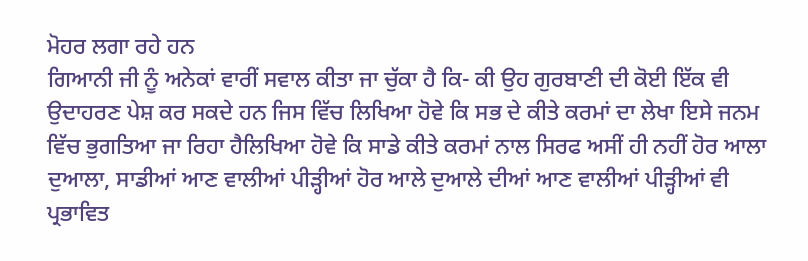ਮੋਹਰ ਲਗਾ ਰਹੇ ਹਨ
ਗਿਆਨੀ ਜੀ ਨੂੰ ਅਨੇਕਾਂ ਵਾਰੀਂ ਸਵਾਲ ਕੀਤਾ ਜਾ ਚੁੱਕਾ ਹੈ ਕਿ- ਕੀ ਉਹ ਗੁਰਬਾਣੀ ਦੀ ਕੋਈ ਇੱਕ ਵੀ ਉਦਾਹਰਣ ਪੇਸ਼ ਕਰ ਸਕਦੇ ਹਨ ਜਿਸ ਵਿੱਚ ਲਿਖਿਆ ਹੋਵੇ ਕਿ ਸਭ ਦੇ ਕੀਤੇ ਕਰਮਾਂ ਦਾ ਲੇਖਾ ਇਸੇ ਜਨਮ ਵਿੱਚ ਭੁਗਤਿਆ ਜਾ ਰਿਹਾ ਹੈਲਿਖਿਆ ਹੋਵੇ ਕਿ ਸਾਡੇ ਕੀਤੇ ਕਰਮਾਂ ਨਾਲ ਸਿਰਫ ਅਸੀਂ ਹੀ ਨਹੀਂ ਹੋਰ ਆਲਾ ਦੁਆਲਾ, ਸਾਡੀਆਂ ਆਣ ਵਾਲੀਆਂ ਪੀੜ੍ਹੀਆਂ ਹੋਰ ਆਲੇ ਦੁਆਲੇ ਦੀਆਂ ਆਣ ਵਾਲੀਆਂ ਪੀੜ੍ਹੀਆਂ ਵੀ ਪ੍ਰਭਾਵਿਤ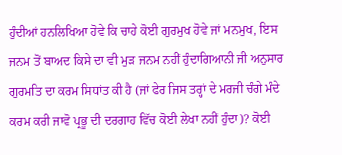ਹੁੰਦੀਆਂ ਹਨਲਿਖਿਆ ਹੋਵੇ ਕਿ ਚਾਹੇ ਕੋਈ ਗੁਰਮੁਖ ਹੋਵੇ ਜਾਂ ਮਨਮੁਖ, ਇਸ ਜਨਮ ਤੋਂ ਬਾਅਦ ਕਿਸੇ ਦਾ ਵੀ ਮੁੜ ਜਨਮ ਨਹੀਂ ਹੁੰਦਾਗਿਆਨੀ ਜੀ ਅਨੁਸਾਰ ਗੁਰਮਤਿ ਦਾ ਕਰਮ ਸਿਧਾਂਤ ਕੀ ਹੈ (ਜਾਂ ਫੇਰ ਜਿਸ ਤਰ੍ਹਾਂ ਦੇ ਮਰਜੀ ਚੰਗੇ ਮੰਦੇ ਕਰਮ ਕਰੀ ਜਾਵੋ ਪ੍ਰਭੂ ਦੀ ਦਰਗਾਹ ਵਿੱਚ ਕੋਈ ਲੇਖਾ ਨਹੀਂ ਹੁੰਦਾ)? ਕੋਈ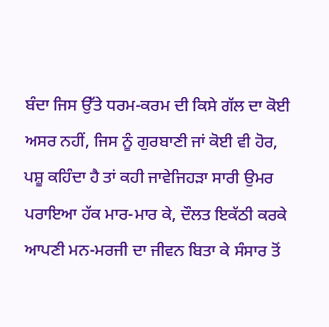ਬੰਦਾ ਜਿਸ ਉੱਤੇ ਧਰਮ-ਕਰਮ ਦੀ ਕਿਸੇ ਗੱਲ ਦਾ ਕੋਈ ਅਸਰ ਨਹੀਂ, ਜਿਸ ਨੂੰ ਗੁਰਬਾਣੀ ਜਾਂ ਕੋਈ ਵੀ ਹੋਰ, ਪਸ਼ੂ ਕਹਿੰਦਾ ਹੈ ਤਾਂ ਕਹੀ ਜਾਵੇਜਿਹੜਾ ਸਾਰੀ ਉਮਰ ਪਰਾਇਆ ਹੱਕ ਮਾਰ-ਮਾਰ ਕੇ, ਦੌਲਤ ਇਕੱਠੀ ਕਰਕੇ ਆਪਣੀ ਮਨ-ਮਰਜੀ ਦਾ ਜੀਵਨ ਬਿਤਾ ਕੇ ਸੰਸਾਰ ਤੋਂ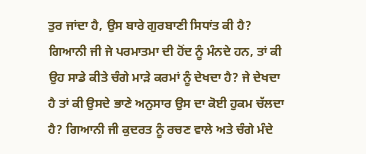ਤੁਰ ਜਾਂਦਾ ਹੈ, ਉਸ ਬਾਰੇ ਗੁਰਬਾਣੀ ਸਿਧਾਂਤ ਕੀ ਹੈ? ਗਿਆਨੀ ਜੀ ਜੇ ਪਰਮਾਤਮਾ ਦੀ ਹੋਂਦ ਨੂੰ ਮੰਨਦੇ ਹਨ, ਤਾਂ ਕੀ ਉਹ ਸਾਡੇ ਕੀਤੇ ਚੰਗੇ ਮਾੜੇ ਕਰਮਾਂ ਨੂੰ ਦੇਖਦਾ ਹੈ? ਜੇ ਦੇਖਦਾ ਹੈ ਤਾਂ ਕੀ ਉਸਦੇ ਭਾਣੇ ਅਨੁਸਾਰ ਉਸ ਦਾ ਕੋਈ ਹੁਕਮ ਚੱਲਦਾ ਹੈ? ਗਿਆਨੀ ਜੀ ਕੁਦਰਤ ਨੂੰ ਰਚਣ ਵਾਲੇ ਅਤੇ ਚੰਗੇ ਮੰਦੇ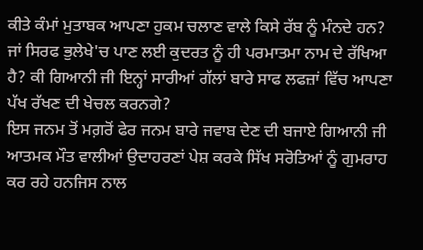ਕੀਤੇ ਕੰਮਾਂ ਮੁਤਾਬਕ ਆਪਣਾ ਹੁਕਮ ਚਲਾਣ ਵਾਲੇ ਕਿਸੇ ਰੱਬ ਨੂੰ ਮੰਨਦੇ ਹਨ? ਜਾਂ ਸਿਰਫ ਭੁਲੇਖੇ'ਚ ਪਾਣ ਲਈ ਕੁਦਰਤ ਨੂੰ ਹੀ ਪਰਮਾਤਮਾ ਨਾਮ ਦੇ ਰੱਖਿਆ ਹੈ? ਕੀ ਗਿਆਨੀ ਜੀ ਇਨ੍ਹਾਂ ਸਾਰੀਆਂ ਗੱਲਾਂ ਬਾਰੇ ਸਾਫ ਲਫਜ਼ਾਂ ਵਿੱਚ ਆਪਣਾ ਪੱਖ ਰੱਖਣ ਦੀ ਖੇਚਲ ਕਰਨਗੇ?
ਇਸ ਜਨਮ ਤੋਂ ਮਗ਼ਰੋਂ ਫੇਰ ਜਨਮ ਬਾਰੇ ਜਵਾਬ ਦੇਣ ਦੀ ਬਜਾਏ ਗਿਆਨੀ ਜੀ ਆਤਮਕ ਮੌਤ ਵਾਲੀਆਂ ਉਦਾਹਰਣਾਂ ਪੇਸ਼ ਕਰਕੇ ਸਿੱਖ ਸਰੋਤਿਆਂ ਨੂੰ ਗੁਮਰਾਹ ਕਰ ਰਹੇ ਹਨਜਿਸ ਨਾਲ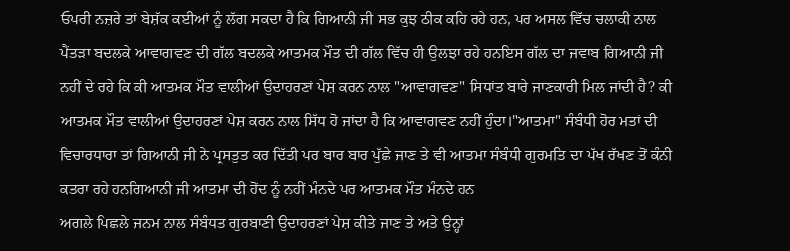ਓਪਰੀ ਨਜ਼ਰੇ ਤਾਂ ਬੇਸ਼ੱਕ ਕਈਆਂ ਨੂੰ ਲੱਗ ਸਕਦਾ ਹੈ ਕਿ ਗਿਆਨੀ ਜੀ ਸਭ ਕੁਝ ਠੀਕ ਕਹਿ ਰਹੇ ਹਨ, ਪਰ ਅਸਲ ਵਿੱਚ ਚਲਾਕੀ ਨਾਲ ਪੈਂਤੜਾ ਬਦਲਕੇ ਆਵਾਗਵਣ ਦੀ ਗੱਲ ਬਦਲਕੇ ਆਤਮਕ ਮੌਤ ਦੀ ਗੱਲ ਵਿੱਚ ਹੀ ਉਲਝਾ ਰਹੇ ਹਨਇਸ ਗੱਲ ਦਾ ਜਵਾਬ ਗਿਆਨੀ ਜੀ ਨਹੀਂ ਦੇ ਰਹੇ ਕਿ ਕੀ ਆਤਮਕ ਮੌਤ ਵਾਲੀਆਂ ਉਦਾਹਰਣਾਂ ਪੇਸ਼ ਕਰਨ ਨਾਲ "ਆਵਾਗਵਣ" ਸਿਧਾਂਤ ਬਾਰੇ ਜਾਣਕਾਰੀ ਮਿਲ ਜਾਂਦੀ ਹੈ? ਕੀ ਆਤਮਕ ਮੌਤ ਵਾਲੀਆਂ ਉਦਾਹਰਣਾਂ ਪੇਸ਼ ਕਰਨ ਨਾਲ ਸਿੱਧ ਹੋ ਜਾਂਦਾ ਹੈ ਕਿ ਆਵਾਗਵਣ ਨਹੀਂ ਹੁੰਦਾ।"ਆਤਮਾ" ਸੰਬੰਧੀ ਹੋਰ ਮਤਾਂ ਦੀ ਵਿਚਾਰਧਾਰਾ ਤਾਂ ਗਿਆਨੀ ਜੀ ਨੇ ਪ੍ਰਸਤੁਤ ਕਰ ਦਿੱਤੀ ਪਰ ਬਾਰ ਬਾਰ ਪੁੱਛੇ ਜਾਣ ਤੇ ਵੀ ਆਤਮਾ ਸੰਬੰਧੀ ਗੁਰਮਤਿ ਦਾ ਪੱਖ ਰੱਖਣ ਤੋਂ ਕੰਨੀ ਕਤਰਾ ਰਹੇ ਹਨਗਿਆਨੀ ਜੀ ਆਤਮਾ ਦੀ ਹੋਂਦ ਨੂੰ ਨਹੀਂ ਮੰਨਦੇ ਪਰ ਆਤਮਕ ਮੌਤ ਮੰਨਦੇ ਹਨ
ਅਗਲੇ ਪਿਛਲੇ ਜਨਮ ਨਾਲ ਸੰਬੰਧਤ ਗੁਰਬਾਣੀ ਉਦਾਹਰਣਾਂ ਪੇਸ਼ ਕੀਤੇ ਜਾਣ ਤੇ ਅਤੇ ਉਨ੍ਹਾਂ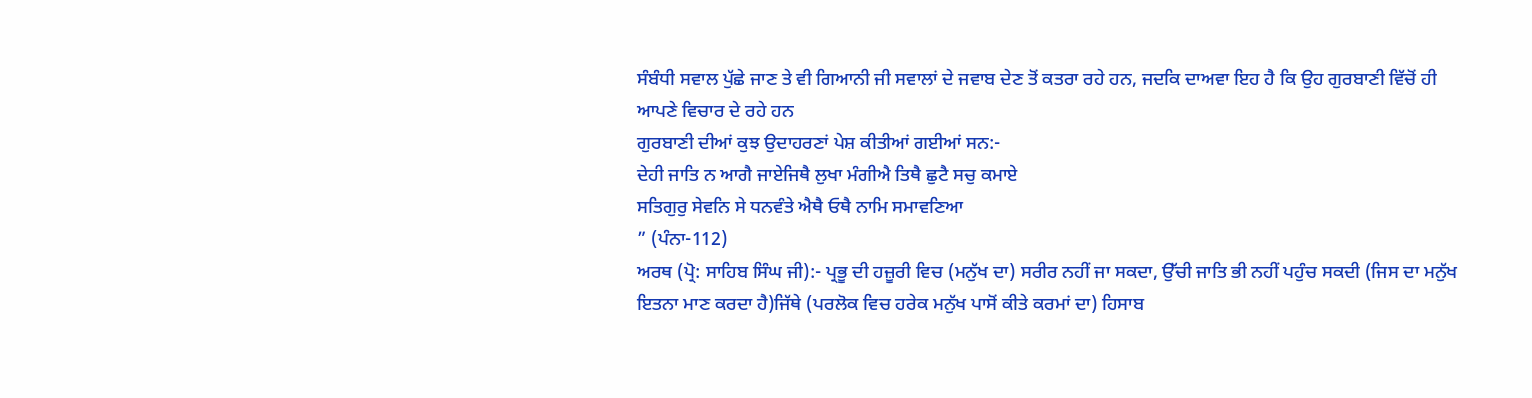ਸੰਬੰਧੀ ਸਵਾਲ ਪੁੱਛੇ ਜਾਣ ਤੇ ਵੀ ਗਿਆਨੀ ਜੀ ਸਵਾਲਾਂ ਦੇ ਜਵਾਬ ਦੇਣ ਤੋਂ ਕਤਰਾ ਰਹੇ ਹਨ, ਜਦਕਿ ਦਾਅਵਾ ਇਹ ਹੈ ਕਿ ਉਹ ਗੁਰਬਾਣੀ ਵਿੱਚੋਂ ਹੀ ਆਪਣੇ ਵਿਚਾਰ ਦੇ ਰਹੇ ਹਨ
ਗੁਰਬਾਣੀ ਦੀਆਂ ਕੁਝ ਉਦਾਹਰਣਾਂ ਪੇਸ਼ ਕੀਤੀਆਂ ਗਈਆਂ ਸਨ:-
ਦੇਹੀ ਜਾਤਿ ਨ ਆਗੈ ਜਾਏਜਿਥੈ ਲੁਖਾ ਮੰਗੀਐ ਤਿਥੈ ਛੁਟੈ ਸਚੁ ਕਮਾਏ
ਸਤਿਗੁਰੁ ਸੇਵਨਿ ਸੇ ਧਨਵੰਤੇ ਐਥੈ ਓਥੈ ਨਾਮਿ ਸਮਾਵਣਿਆ
” (ਪੰਨਾ-112)
ਅਰਥ (ਪ੍ਰੋ: ਸਾਹਿਬ ਸਿੰਘ ਜੀ):- ਪ੍ਰਭੂ ਦੀ ਹਜ਼ੂਰੀ ਵਿਚ (ਮਨੁੱਖ ਦਾ) ਸਰੀਰ ਨਹੀਂ ਜਾ ਸਕਦਾ, ਉੱਚੀ ਜਾਤਿ ਭੀ ਨਹੀਂ ਪਹੁੰਚ ਸਕਦੀ (ਜਿਸ ਦਾ ਮਨੁੱਖ ਇਤਨਾ ਮਾਣ ਕਰਦਾ ਹੈ)ਜਿੱਥੇ (ਪਰਲੋਕ ਵਿਚ ਹਰੇਕ ਮਨੁੱਖ ਪਾਸੋਂ ਕੀਤੇ ਕਰਮਾਂ ਦਾ) ਹਿਸਾਬ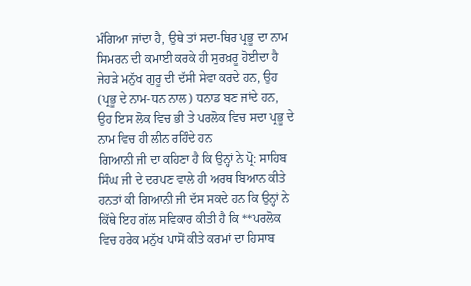ਮੰਗਿਆ ਜਾਂਦਾ ਹੈ, ਉਥੇ ਤਾਂ ਸਦਾ-ਥਿਰ ਪ੍ਰਭੂ ਦਾ ਨਾਮ ਸਿਮਰਨ ਦੀ ਕਮਾਈ ਕਰਕੇ ਹੀ ਸੁਰਖ਼ਰੂ ਹੋਈਦਾ ਹੈ ਜੇਹੜੇ ਮਨੁੱਖ ਗੁਰੂ ਦੀ ਦੱਸੀ ਸੇਵਾ ਕਰਦੇ ਹਨ, ਉਹ (ਪ੍ਰਭੂ ਦੇ ਨਾਮ-ਧਨ ਨਾਲ) ਧਨਾਡ ਬਣ ਜਾਂਦੇ ਹਨ, ਉਹ ਇਸ ਲੋਕ ਵਿਚ ਭੀ ਤੇ ਪਰਲੋਕ ਵਿਚ ਸਦਾ ਪ੍ਰਭੂ ਦੇ ਨਾਮ ਵਿਚ ਹੀ ਲੀਨ ਰਹਿੰਦੇ ਹਨ
ਗਿਆਨੀ ਜੀ ਦਾ ਕਹਿਣਾ ਹੈ ਕਿ ਉਨ੍ਹਾਂ ਨੇ ਪ੍ਰੋ: ਸਾਹਿਬ ਸਿੰਘ ਜੀ ਦੇ ਦਰਪਣ ਵਾਲੇ ਹੀ ਅਰਥ ਬਿਆਨ ਕੀਤੇ ਹਨਤਾਂ ਕੀ ਗਿਆਨੀ ਜੀ ਦੱਸ ਸਕਦੇ ਹਨ ਕਿ ਉਨ੍ਹਾਂ ਨੇ ਕਿੱਥੇ ਇਹ ਗੱਲ ਸਵਿਕਾਰ ਕੀਤੀ ਹੈ ਕਿ **ਪਰਲੋਕ ਵਿਚ ਹਰੇਕ ਮਨੁੱਖ ਪਾਸੋਂ ਕੀਤੇ ਕਰਮਾਂ ਦਾ ਹਿਸਾਬ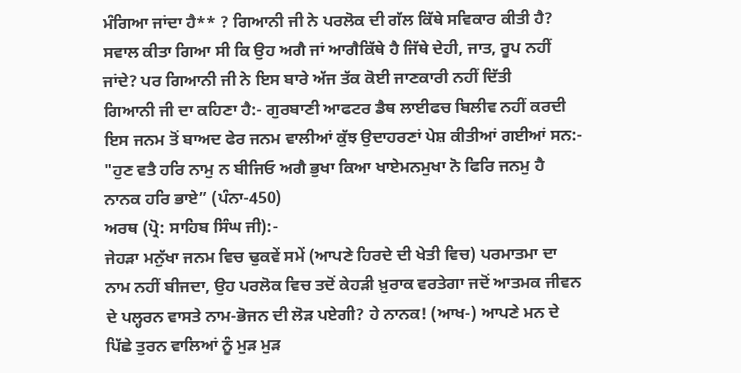ਮੰਗਿਆ ਜਾਂਦਾ ਹੈ** ? ਗਿਆਨੀ ਜੀ ਨੇ ਪਰਲੋਕ ਦੀ ਗੱਲ ਕਿੱਥੇ ਸਵਿਕਾਰ ਕੀਤੀ ਹੈ?
ਸਵਾਲ ਕੀਤਾ ਗਿਆ ਸੀ ਕਿ ਉਹ ਅਗੈ ਜਾਂ ਆਗੈਕਿੱਥੇ ਹੈ ਜਿੱਥੇ ਦੇਹੀ, ਜਾਤ, ਰੂਪ ਨਹੀਂ ਜਾਂਦੇ? ਪਰ ਗਿਆਨੀ ਜੀ ਨੇ ਇਸ ਬਾਰੇ ਅੱਜ ਤੱਕ ਕੋਈ ਜਾਣਕਾਰੀ ਨਹੀਂ ਦਿੱਤੀ
ਗਿਆਨੀ ਜੀ ਦਾ ਕਹਿਣਾ ਹੈ:- ਗੁਰਬਾਣੀ ਆਫਟਰ ਡੈਥ ਲਾਈਫਚ ਬਿਲੀਵ ਨਹੀਂ ਕਰਦੀ
ਇਸ ਜਨਮ ਤੋਂ ਬਾਅਦ ਫੇਰ ਜਨਮ ਵਾਲੀਆਂ ਕੁੱਝ ਉਦਾਹਰਣਾਂ ਪੇਸ਼ ਕੀਤੀਆਂ ਗਈਆਂ ਸਨ:-
"ਹੁਣ ਵਤੈ ਹਰਿ ਨਾਮੁ ਨ ਬੀਜਿਓ ਅਗੈ ਭੁਖਾ ਕਿਆ ਖਾਏਮਨਮੁਖਾ ਨੋ ਫਿਰਿ ਜਨਮੁ ਹੈ ਨਾਨਕ ਹਰਿ ਭਾਏ” (ਪੰਨਾ-450)
ਅਰਥ (ਪ੍ਰੋ: ਸਾਹਿਬ ਸਿੰਘ ਜੀ):-
ਜੇਹੜਾ ਮਨੁੱਖਾ ਜਨਮ ਵਿਚ ਢੁਕਵੇਂ ਸਮੇਂ (ਆਪਣੇ ਹਿਰਦੇ ਦੀ ਖੇਤੀ ਵਿਚ) ਪਰਮਾਤਮਾ ਦਾ ਨਾਮ ਨਹੀਂ ਬੀਜਦਾ, ਉਹ ਪਰਲੋਕ ਵਿਚ ਤਦੋਂ ਕੇਹੜੀ ਖ਼ੁਰਾਕ ਵਰਤੇਗਾ ਜਦੋਂ ਆਤਮਕ ਜੀਵਨ ਦੇ ਪਲ੍ਹਰਨ ਵਾਸਤੇ ਨਾਮ-ਭੋਜਨ ਦੀ ਲੋੜ ਪਏਗੀ? ਹੇ ਨਾਨਕ! (ਆਖ-) ਆਪਣੇ ਮਨ ਦੇ ਪਿੱਛੇ ਤੁਰਨ ਵਾਲਿਆਂ ਨੂੰ ਮੁੜ ਮੁੜ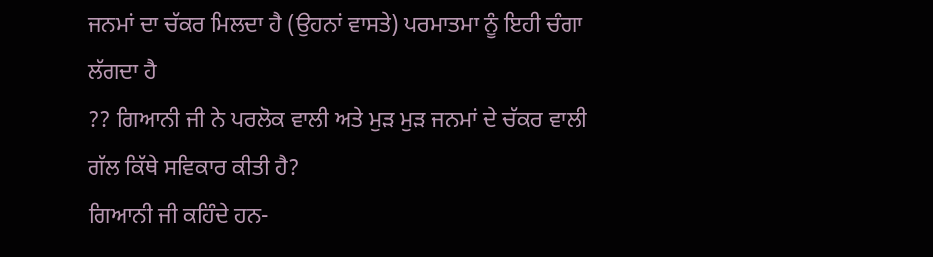ਜਨਮਾਂ ਦਾ ਚੱਕਰ ਮਿਲਦਾ ਹੈ (ਉਹਨਾਂ ਵਾਸਤੇ) ਪਰਮਾਤਮਾ ਨੂੰ ਇਹੀ ਚੰਗਾ ਲੱਗਦਾ ਹੈ
?? ਗਿਆਨੀ ਜੀ ਨੇ ਪਰਲੋਕ ਵਾਲੀ ਅਤੇ ਮੁੜ ਮੁੜ ਜਨਮਾਂ ਦੇ ਚੱਕਰ ਵਾਲੀ ਗੱਲ ਕਿੱਥੇ ਸਵਿਕਾਰ ਕੀਤੀ ਹੈ?
ਗਿਆਨੀ ਜੀ ਕਹਿੰਦੇ ਹਨ-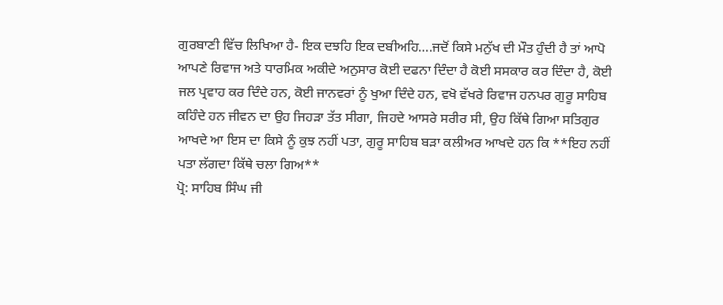ਗੁਰਬਾਣੀ ਵਿੱਚ ਲਿਖਿਆ ਹੈ- ਇਕ ਦਝਹਿ ਇਕ ਦਬੀਅਹਿ….ਜਦੋਂ ਕਿਸੇ ਮਨੁੱਖ ਦੀ ਮੌਤ ਹੁੰਦੀ ਹੈ ਤਾਂ ਆਪੋ ਆਪਣੇ ਰਿਵਾਜ ਅਤੇ ਧਾਰਮਿਕ ਅਕੀਦੇ ਅਨੁਸਾਰ ਕੋਈ ਦਫਨਾ ਦਿੰਦਾ ਹੈ ਕੋਈ ਸਸਕਾਰ ਕਰ ਦਿੰਦਾ ਹੈ, ਕੋਈ ਜਲ ਪ੍ਰਵਾਹ ਕਰ ਦਿੰਦੇ ਹਨ, ਕੋਈ ਜਾਨਵਰਾਂ ਨੂੰ ਖੁਆ ਦਿੰਦੇ ਹਨ, ਵਖੋ ਵੱਖਰੇ ਰਿਵਾਜ ਹਨਪਰ ਗੁਰੂ ਸਾਹਿਬ ਕਹਿੰਦੇ ਹਨ ਜੀਵਨ ਦਾ ਉਹ ਜਿਹੜਾ ਤੱਤ ਸੀਗਾ, ਜਿਹਦੇ ਆਸਰੇ ਸਰੀਰ ਸੀ, ਉਹ ਕਿੱਥੇ ਗਿਆ ਸਤਿਗੁਰ ਆਖਦੇ ਆ ਇਸ ਦਾ ਕਿਸੇ ਨੂੰ ਕੁਝ ਨਹੀਂ ਪਤਾ, ਗੁਰੂ ਸਾਹਿਬ ਬੜਾ ਕਲੀਅਰ ਆਖਦੇ ਹਨ ਕਿ **ਇਹ ਨਹੀਂ ਪਤਾ ਲੱਗਦਾ ਕਿੱਥੇ ਚਲਾ ਗਿਅ**
ਪ੍ਰੋ: ਸਾਹਿਬ ਸਿੰਘ ਜੀ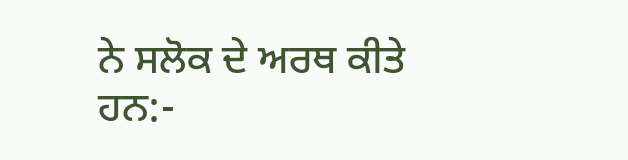ਨੇ ਸਲੋਕ ਦੇ ਅਰਥ ਕੀਤੇ ਹਨ:-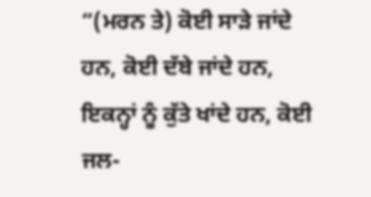“(ਮਰਨ ਤੇ) ਕੋਈ ਸਾੜੇ ਜਾਂਦੇ ਹਨ, ਕੋਈ ਦੱਬੇ ਜਾਂਦੇ ਹਨ, ਇਕਨ੍ਹਾਂ ਨੂੰ ਕੁੱਤੇ ਖਾਂਦੇ ਹਨ, ਕੋਈ ਜਲ-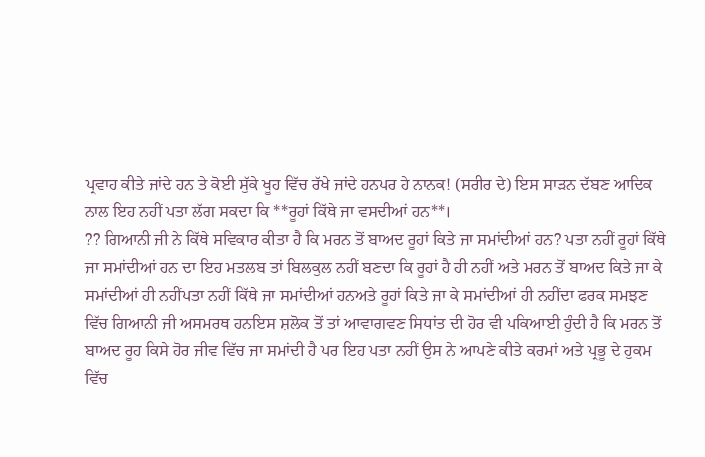ਪ੍ਰਵਾਹ ਕੀਤੇ ਜਾਂਦੇ ਹਨ ਤੇ ਕੋਈ ਸੁੱਕੇ ਖੂਹ ਵਿੱਚ ਰੱਖੇ ਜਾਂਦੇ ਹਨਪਰ ਹੇ ਨਾਨਕ! (ਸਰੀਰ ਦੇ) ਇਸ ਸਾੜਨ ਦੱਬਣ ਆਦਿਕ ਨਾਲ ਇਹ ਨਹੀਂ ਪਤਾ ਲੱਗ ਸਕਦਾ ਕਿ **ਰੂਹਾਂ ਕਿੱਥੇ ਜਾ ਵਸਦੀਆਂ ਹਨ**।
?? ਗਿਆਨੀ ਜੀ ਨੇ ਕਿੱਥੇ ਸਵਿਕਾਰ ਕੀਤਾ ਹੈ ਕਿ ਮਰਨ ਤੋਂ ਬਾਅਦ ਰੂਹਾਂ ਕਿਤੇ ਜਾ ਸਮਾਂਦੀਆਂ ਹਨ? ਪਤਾ ਨਹੀਂ ਰੂਹਾਂ ਕਿੱਥੇ ਜਾ ਸਮਾਂਦੀਆਂ ਹਨ ਦਾ ਇਹ ਮਤਲਬ ਤਾਂ ਬਿਲਕੁਲ ਨਹੀਂ ਬਣਦਾ ਕਿ ਰੂਹਾਂ ਹੈ ਹੀ ਨਹੀਂ ਅਤੇ ਮਰਨ ਤੋਂ ਬਾਅਦ ਕਿਤੇ ਜਾ ਕੇ ਸਮਾਂਦੀਆਂ ਹੀ ਨਹੀਂਪਤਾ ਨਹੀਂ ਕਿੱਥੇ ਜਾ ਸਮਾਂਦੀਆਂ ਹਨਅਤੇ ਰੂਹਾਂ ਕਿਤੇ ਜਾ ਕੇ ਸਮਾਂਦੀਆਂ ਹੀ ਨਹੀਂਦਾ ਫਰਕ ਸਮਝਣ ਵਿੱਚ ਗਿਆਨੀ ਜੀ ਅਸਮਰਥ ਹਨਇਸ ਸ਼ਲੋਕ ਤੋਂ ਤਾਂ ਆਵਾਗਵਣ ਸਿਧਾਂਤ ਦੀ ਹੋਰ ਵੀ ਪਕਿਆਈ ਹੁੰਦੀ ਹੈ ਕਿ ਮਰਨ ਤੋਂ ਬਾਅਦ ਰੂਹ ਕਿਸੇ ਹੋਰ ਜੀਵ ਵਿੱਚ ਜਾ ਸਮਾਂਦੀ ਹੈ ਪਰ ਇਹ ਪਤਾ ਨਹੀਂ ਉਸ ਨੇ ਆਪਣੇ ਕੀਤੇ ਕਰਮਾਂ ਅਤੇ ਪ੍ਰਭੂ ਦੇ ਹੁਕਮ ਵਿੱਚ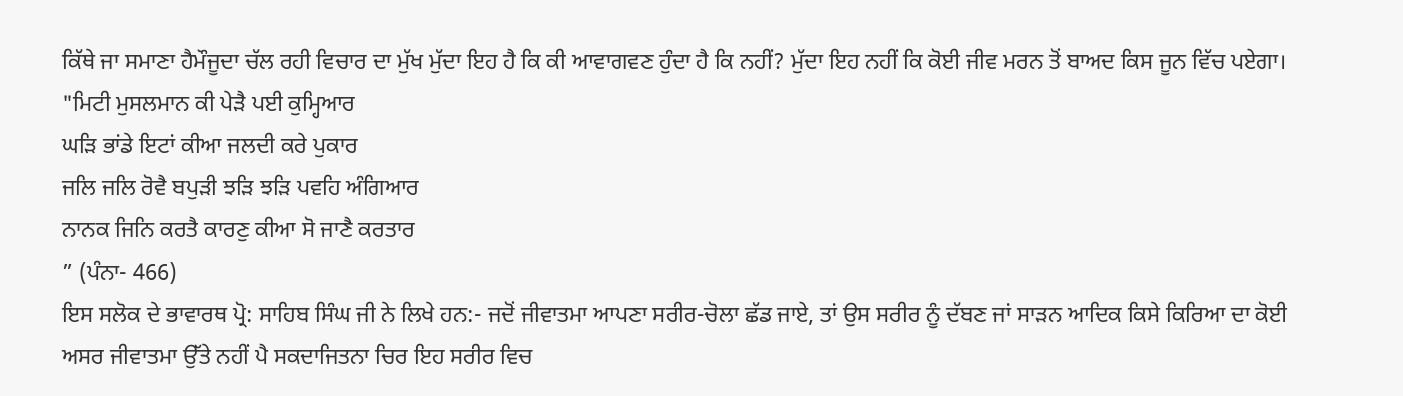ਕਿੱਥੇ ਜਾ ਸਮਾਣਾ ਹੈਮੌਜੂਦਾ ਚੱਲ ਰਹੀ ਵਿਚਾਰ ਦਾ ਮੁੱਖ ਮੁੱਦਾ ਇਹ ਹੈ ਕਿ ਕੀ ਆਵਾਗਵਣ ਹੁੰਦਾ ਹੈ ਕਿ ਨਹੀਂ? ਮੁੱਦਾ ਇਹ ਨਹੀਂ ਕਿ ਕੋਈ ਜੀਵ ਮਰਨ ਤੋਂ ਬਾਅਦ ਕਿਸ ਜੂਨ ਵਿੱਚ ਪਏਗਾ।
"ਮਿਟੀ ਮੁਸਲਮਾਨ ਕੀ ਪੇੜੈ ਪਈ ਕੁਮ੍ਹਿਆਰ
ਘੜਿ ਭਾਂਡੇ ਇਟਾਂ ਕੀਆ ਜਲਦੀ ਕਰੇ ਪੁਕਾਰ
ਜਲਿ ਜਲਿ ਰੋਵੈ ਬਪੁੜੀ ਝੜਿ ਝੜਿ ਪਵਹਿ ਅੰਗਿਆਰ
ਨਾਨਕ ਜਿਨਿ ਕਰਤੈ ਕਾਰਣੁ ਕੀਆ ਸੋ ਜਾਣੈ ਕਰਤਾਰ
” (ਪੰਨਾ- 466)
ਇਸ ਸਲੋਕ ਦੇ ਭਾਵਾਰਥ ਪ੍ਰੋ: ਸਾਹਿਬ ਸਿੰਘ ਜੀ ਨੇ ਲਿਖੇ ਹਨ:- ਜਦੋਂ ਜੀਵਾਤਮਾ ਆਪਣਾ ਸਰੀਰ-ਚੋਲਾ ਛੱਡ ਜਾਏ, ਤਾਂ ਉਸ ਸਰੀਰ ਨੂੰ ਦੱਬਣ ਜਾਂ ਸਾੜਨ ਆਦਿਕ ਕਿਸੇ ਕਿਰਿਆ ਦਾ ਕੋਈ ਅਸਰ ਜੀਵਾਤਮਾ ਉੱਤੇ ਨਹੀਂ ਪੈ ਸਕਦਾਜਿਤਨਾ ਚਿਰ ਇਹ ਸਰੀਰ ਵਿਚ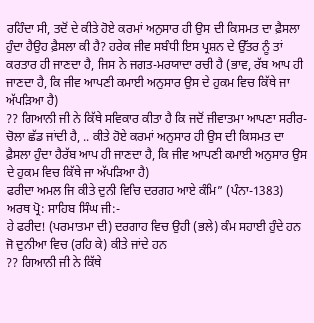ਰਹਿੰਦਾ ਸੀ, ਤਦੋਂ ਦੇ ਕੀਤੇ ਹੋਏ ਕਰਮਾਂ ਅਨੁਸਾਰ ਹੀ ਉਸ ਦੀ ਕਿਸਮਤ ਦਾ ਫ਼ੈਸਲਾ ਹੁੰਦਾ ਹੈਉਹ ਫ਼ੈਸਲਾ ਕੀ ਹੈ? ਹਰੇਕ ਜੀਵ ਸਬੰਧੀ ਇਸ ਪ੍ਰਸ਼ਨ ਦੇ ਉੱਤਰ ਨੂੰ ਤਾਂ ਕਰਤਾਰ ਹੀ ਜਾਣਦਾ ਹੈ, ਜਿਸ ਨੇ ਜਗਤ-ਮਰਯਾਦਾ ਰਚੀ ਹੈ (ਭਾਵ, ਰੱਬ ਆਪ ਹੀ ਜਾਣਦਾ ਹੈ, ਕਿ ਜੀਵ ਆਪਣੀ ਕਮਾਈ ਅਨੁਸਾਰ ਉਸ ਦੇ ਹੁਕਮ ਵਿਚ ਕਿੱਥੇ ਜਾ ਅੱਪੜਿਆ ਹੈ)
?? ਗਿਆਨੀ ਜੀ ਨੇ ਕਿੱਥੇ ਸਵਿਕਾਰ ਕੀਤਾ ਹੈ ਕਿ ਜਦੋਂ ਜੀਵਾਤਮਾ ਆਪਣਾ ਸਰੀਰ-ਚੋਲਾ ਛੱਡ ਜਾਂਦੀ ਹੈ, .. ਕੀਤੇ ਹੋਏ ਕਰਮਾਂ ਅਨੁਸਾਰ ਹੀ ਉਸ ਦੀ ਕਿਸਮਤ ਦਾ ਫ਼ੈਸਲਾ ਹੁੰਦਾ ਹੈਰੱਬ ਆਪ ਹੀ ਜਾਣਦਾ ਹੈ, ਕਿ ਜੀਵ ਆਪਣੀ ਕਮਾਈ ਅਨੁਸਾਰ ਉਸ ਦੇ ਹੁਕਮ ਵਿਚ ਕਿੱਥੇ ਜਾ ਅੱਪੜਿਆ ਹੈ)
ਫਰੀਦਾ ਅਮਲ ਜਿ ਕੀਤੇ ਦੁਨੀ ਵਿਚਿ ਦਰਗਹ ਆਏ ਕੰਮਿ” (ਪੰਨਾ-1383)
ਅਰਥ ਪ੍ਰੋ: ਸਾਹਿਬ ਸਿੰਘ ਜੀ:-
ਹੇ ਫਰੀਦ! (ਪਰਮਾਤਮਾ ਦੀ) ਦਰਗਾਹ ਵਿਚ ਉਹੀ (ਭਲੇ) ਕੰਮ ਸਹਾਈ ਹੁੰਦੇ ਹਨ ਜੋ ਦੁਨੀਆ ਵਿਚ (ਰਹਿ ਕੇ) ਕੀਤੇ ਜਾਂਦੇ ਹਨ
?? ਗਿਆਨੀ ਜੀ ਨੇ ਕਿੱਥੇ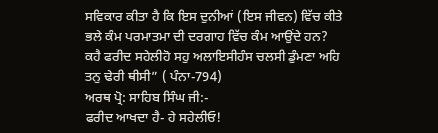ਸਵਿਕਾਰ ਕੀਤਾ ਹੈ ਕਿ ਇਸ ਦੁਨੀਆਂ (ਇਸ ਜੀਵਨ) ਵਿੱਚ ਕੀਤੇ ਭਲੇ ਕੰਮ ਪਰਮਾਤਮਾ ਦੀ ਦਰਗਾਹ ਵਿੱਚ ਕੰਮ ਆਉਂਦੇ ਹਨ?
ਕਹੈ ਫਰੀਦ ਸਹੇਲੀਹੋ ਸਹੁ ਅਲਾਇਸੀਹੰਸ ਚਲਸੀ ਡੁੰਮਣਾ ਅਹਿ ਤਨੁ ਢੇਰੀ ਥੀਸੀ” ( ਪੰਨਾ-794)
ਅਰਥ ਪ੍ਰੋ: ਸਾਹਿਬ ਸਿੰਘ ਜੀ:-
ਫਰੀਦ ਆਖਦਾ ਹੈ- ਹੇ ਸਹੇਲੀਓ!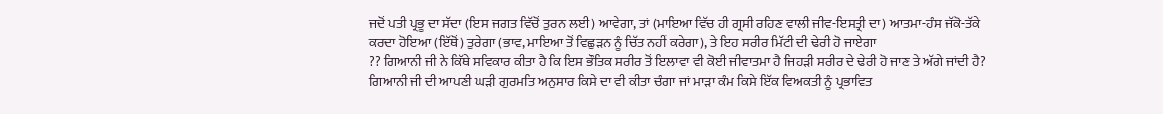ਜਦੋਂ ਪਤੀ ਪ੍ਰਭੂ ਦਾ ਸੱਦਾ (ਇਸ ਜਗਤ ਵਿੱਚੋਂ ਤੁਰਨ ਲਈ) ਆਵੇਗਾ, ਤਾਂ (ਮਾਇਆ ਵਿੱਚ ਹੀ ਗ੍ਰਸੀ ਰਹਿਣ ਵਾਲੀ ਜੀਵ-ਇਸਤ੍ਰੀ ਦਾ) ਆਤਮਾ-ਹੰਸ ਜੱਕੋ-ਤੱਕੇ ਕਰਦਾ ਹੋਇਆ (ਇੱਥੋਂ) ਤੁਰੇਗਾ (ਭਾਵ, ਮਾਇਆ ਤੋਂ ਵਿਛੁੜਨ ਨੂੰ ਚਿੱਤ ਨਹੀਂ ਕਰੇਗਾ), ਤੇ ਇਹ ਸਰੀਰ ਮਿੱਟੀ ਦੀ ਢੇਰੀ ਹੋ ਜਾਏਗਾ
?? ਗਿਆਨੀ ਜੀ ਨੇ ਕਿੱਥੇ ਸਵਿਕਾਰ ਕੀਤਾ ਹੈ ਕਿ ਇਸ ਭੌਤਿਕ ਸਰੀਰ ਤੋਂ ਇਲਾਵਾ ਵੀ ਕੋਈ ਜੀਵਾਤਮਾ ਹੈ ਜਿਹੜੀ ਸਰੀਰ ਦੇ ਢੇਰੀ ਹੋ ਜਾਣ ਤੇ ਅੱਗੇ ਜਾਂਦੀ ਹੈ?
ਗਿਆਨੀ ਜੀ ਦੀ ਆਪਣੀ ਘੜੀ ਗੁਰਮਤਿ ਅਨੁਸਾਰ ਕਿਸੇ ਦਾ ਵੀ ਕੀਤਾ ਚੰਗਾ ਜਾਂ ਮਾੜਾ ਕੰਮ ਕਿਸੇ ਇੱਕ ਵਿਅਕਤੀ ਨੂੰ ਪ੍ਰਭਾਵਿਤ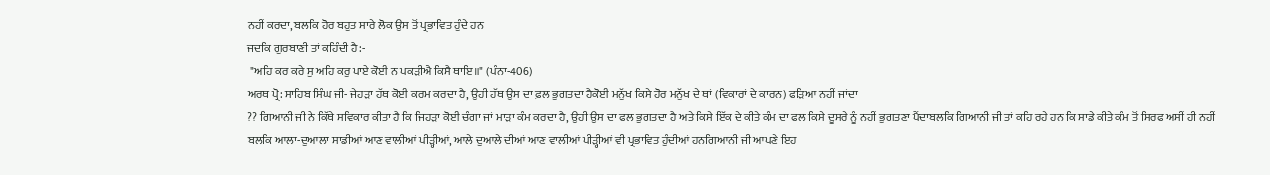ਨਹੀਂ ਕਰਦਾ, ਬਲਕਿ ਹੋਰ ਬਹੁਤ ਸਾਰੇ ਲੋਕ ਉਸ ਤੋਂ ਪ੍ਰਭਾਵਿਤ ਹੁੰਦੇ ਹਨ
ਜਦਕਿ ਗੁਰਬਾਣੀ ਤਾਂ ਕਹਿੰਦੀ ਹੈ:-
 "ਅਹਿ ਕਰ ਕਰੇ ਸੁ ਅਹਿ ਕਰੁ ਪਾਏ ਕੋਈ ਨ ਪਕੜੀਐ ਕਿਸੈ ਥਾਇ॥" (ਪੰਨਾ-406)
ਅਰਥ ਪ੍ਰੋ: ਸਾਹਿਬ ਸਿੰਘ ਜੀ- ਜੇਹੜਾ ਹੱਥ ਕੋਈ ਕਰਮ ਕਰਦਾ ਹੈ, ਉਹੀ ਹੱਥ ਉਸ ਦਾ ਫ਼ਲ ਭੁਗਤਦਾ ਹੈਕੋਈ ਮਨੁੱਖ ਕਿਸੇ ਹੋਰ ਮਨੁੱਖ ਦੇ ਥਾਂ (ਵਿਕਾਰਾਂ ਦੇ ਕਾਰਨ) ਫੜਿਆ ਨਹੀਂ ਜਾਂਦਾ
?? ਗਿਆਨੀ ਜੀ ਨੇ ਕਿੱਥੇ ਸਵਿਕਾਰ ਕੀਤਾ ਹੈ ਕਿ ਜਿਹੜਾ ਕੋਈ ਚੰਗਾ ਜਾਂ ਮਾੜਾ ਕੰਮ ਕਰਦਾ ਹੈ, ਉਹੀ ਉਸ ਦਾ ਫਲ ਭੁਗਤਦਾ ਹੈ ਅਤੇ ਕਿਸੇ ਇੱਕ ਦੇ ਕੀਤੇ ਕੰਮ ਦਾ ਫਲ ਕਿਸੇ ਦੂਸਰੇ ਨੂੰ ਨਹੀਂ ਭੁਗਤਣਾ ਪੈਂਦਾਬਲਕਿ ਗਿਆਨੀ ਜੀ ਤਾਂ ਕਹਿ ਰਹੇ ਹਨ ਕਿ ਸਾਡੇ ਕੀਤੇ ਕੰਮ ਤੋਂ ਸਿਰਫ ਅਸੀਂ ਹੀ ਨਹੀਂ ਬਲਕਿ ਆਲਾ-ਦੁਆਲਾ ਸਾਡੀਆਂ ਆਣ ਵਾਲੀਆਂ ਪੀੜ੍ਹੀਆਂ, ਆਲੇ ਦੁਆਲੇ ਦੀਆਂ ਆਣ ਵਾਲੀਆਂ ਪੀੜ੍ਹੀਆਂ ਵੀ ਪ੍ਰਭਾਵਿਤ ਹੁੰਦੀਆਂ ਹਨਗਿਆਨੀ ਜੀ ਆਪਣੇ ਇਹ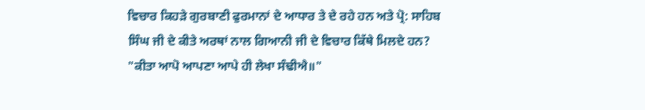ਵਿਚਾਰ ਕਿਹੜੇ ਗੁਰਬਾਣੀ ਫੁਰਮਾਨਾਂ ਦੇ ਆਧਾਰ ਤੇ ਦੇ ਰਹੇ ਹਨ ਅਤੇ ਪ੍ਰੋ: ਸਾਹਿਬ ਸਿੰਘ ਜੀ ਦੇ ਕੀਤੇ ਅਰਥਾਂ ਨਾਲ ਗਿਆਨੀ ਜੀ ਦੇ ਵਿਚਾਰ ਕਿੱਥੇ ਮਿਲਦੇ ਹਨ?
"ਕੀਤਾ ਆਪੋ ਆਪਣਾ ਆਪੇ ਹੀ ਲੇਖਾ ਸੰਢੀਐ॥"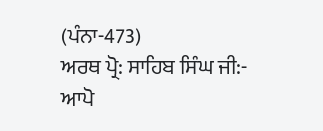(ਪੰਨਾ-473)
ਅਰਥ ਪ੍ਰੋ: ਸਾਹਿਬ ਸਿੰਘ ਜੀ:- ਆਪੋ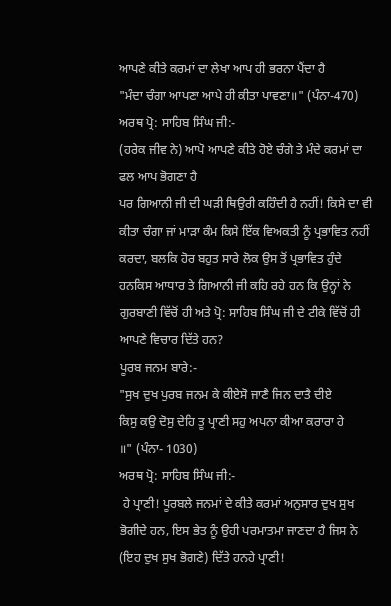ਆਪਣੇ ਕੀਤੇ ਕਰਮਾਂ ਦਾ ਲੇਖਾ ਆਪ ਹੀ ਭਰਨਾ ਪੈਂਦਾ ਹੈ
"ਮੰਦਾ ਚੰਗਾ ਆਪਣਾ ਆਪੇ ਹੀ ਕੀਤਾ ਪਾਵਣਾ॥" (ਪੰਨਾ-470)
ਅਰਥ ਪ੍ਰੋ: ਸਾਹਿਬ ਸਿੰਘ ਜੀ:-
(ਹਰੇਕ ਜੀਵ ਨੇ) ਆਪੋ ਆਪਣੇ ਕੀਤੇ ਹੋਏ ਚੰਗੇ ਤੇ ਮੰਦੇ ਕਰਮਾਂ ਦਾ ਫਲ ਆਪ ਭੋਗਣਾ ਹੈ
ਪਰ ਗਿਆਨੀ ਜੀ ਦੀ ਘੜੀ ਥਿਉਰੀ ਕਹਿੰਦੀ ਹੈ ਨਹੀਂ! ਕਿਸੇ ਦਾ ਵੀ ਕੀਤਾ ਚੰਗਾ ਜਾਂ ਮਾੜਾ ਕੰਮ ਕਿਸੇ ਇੱਕ ਵਿਅਕਤੀ ਨੂੰ ਪ੍ਰਭਾਵਿਤ ਨਹੀਂ ਕਰਦਾ, ਬਲਕਿ ਹੋਰ ਬਹੁਤ ਸਾਰੇ ਲੋਕ ਉਸ ਤੋਂ ਪ੍ਰਭਾਵਿਤ ਹੁੰਦੇ ਹਨਕਿਸ ਆਧਾਰ ਤੇ ਗਿਆਨੀ ਜੀ ਕਹਿ ਰਹੇ ਹਨ ਕਿ ਉਨ੍ਹਾਂ ਨੇ ਗੁਰਬਾਣੀ ਵਿੱਚੋਂ ਹੀ ਅਤੇ ਪ੍ਰੋ: ਸਾਹਿਬ ਸਿੰਘ ਜੀ ਦੇ ਟੀਕੇ ਵਿੱਚੋਂ ਹੀ ਆਪਣੇ ਵਿਚਾਰ ਦਿੱਤੇ ਹਨ?
ਪੂਰਬ ਜਨਮ ਬਾਰੇ:-
"ਸੁਖ ਦੁਖ ਪੁਰਬ ਜਨਮ ਕੇ ਕੀਏਸੋ ਜਾਣੈ ਜਿਨ ਦਾਤੈ ਦੀਏ
ਕਿਸੁ ਕਉ ਦੋਸੁ ਦੇਹਿ ਤੂ ਪ੍ਰਾਣੀ ਸਹੁ ਅਪਨਾ ਕੀਆ ਕਰਾਰਾ ਹੇ
॥" (ਪੰਨਾ- 1030)
ਅਰਥ ਪ੍ਰੋ: ਸਾਹਿਬ ਸਿੰਘ ਜੀ:-
 ਹੇ ਪ੍ਰਾਣੀ! ਪੂਰਬਲੇ ਜਨਮਾਂ ਦੇ ਕੀਤੇ ਕਰਮਾਂ ਅਨੁਸਾਰ ਦੁਖ ਸੁਖ ਭੋਗੀਦੇ ਹਨ, ਇਸ ਭੇਤ ਨੂੰ ਉਹੀ ਪਰਮਾਤਮਾ ਜਾਣਦਾ ਹੈ ਜਿਸ ਨੇ (ਇਹ ਦੁਖ ਸੁਖ ਭੋਗਣੇ) ਦਿੱਤੇ ਹਨਹੇ ਪ੍ਰਾਣੀ!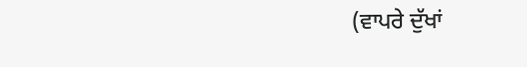(ਵਾਪਰੇ ਦੁੱਖਾਂ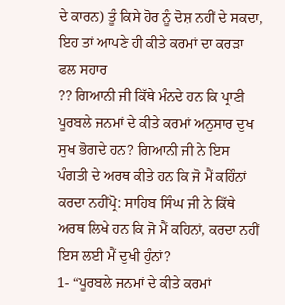ਦੇ ਕਾਰਨ) ਤੂੰ ਕਿਸੇ ਹੋਰ ਨੂੰ ਦੋਸ਼ ਨਹੀਂ ਦੇ ਸਕਦਾ, ਇਹ ਤਾਂ ਆਪਣੇ ਹੀ ਕੀਤੇ ਕਰਮਾਂ ਦਾ ਕਰੜਾ ਫਲ ਸਹਾਰ
?? ਗਿਆਨੀ ਜੀ ਕਿੱਥੇ ਮੰਨਦੇ ਹਨ ਕਿ ਪ੍ਰਾਣੀ ਪੂਰਬਲੇ ਜਨਮਾਂ ਦੇ ਕੀਤੇ ਕਰਮਾਂ ਅਨੁਸਾਰ ਦੁਖ ਸੁਖ ਭੋਗਦੇ ਹਨ? ਗਿਆਨੀ ਜੀ ਨੇ ਇਸ ਪੰਗਤੀ ਦੇ ਅਰਥ ਕੀਤੇ ਹਨ ਕਿ ਜੋ ਮੈਂ ਕਹਿੰਨਾਂ ਕਰਦਾ ਨਹੀਂਪ੍ਰੋ: ਸਾਹਿਬ ਸਿੰਘ ਜੀ ਨੇ ਕਿੱਥੇ ਅਰਥ ਲਿਖੇ ਹਨ ਕਿ ਜੋ ਮੈਂ ਕਹਿਨਾਂ, ਕਰਦਾ ਨਹੀਂ ਇਸ ਲਈ ਮੈਂ ਦੁਖੀ ਹੁੰਨਾਂ?
1- “ਪੂਰਬਲੇ ਜਨਮਾਂ ਦੇ ਕੀਤੇ ਕਰਮਾਂ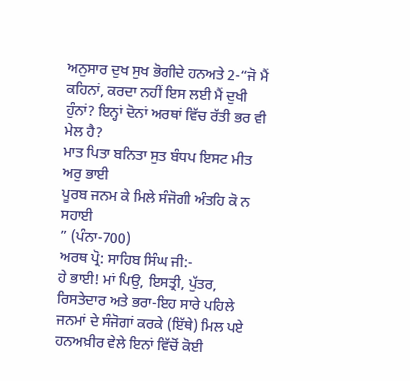ਅਨੁਸਾਰ ਦੁਖ ਸੁਖ ਭੋਗੀਦੇ ਹਨਅਤੇ 2-“ਜੋ ਮੈਂ ਕਹਿਨਾਂ, ਕਰਦਾ ਨਹੀਂ ਇਸ ਲਈ ਮੈਂ ਦੁਖੀ ਹੁੰਨਾਂ? ਇਨ੍ਹਾਂ ਦੋਨਾਂ ਅਰਥਾਂ ਵਿੱਚ ਰੱਤੀ ਭਰ ਵੀ ਮੇਲ ਹੈ?
ਮਾਤ ਪਿਤਾ ਬਨਿਤਾ ਸੁਤ ਬੰਧਪ ਇਸਟ ਮੀਤ ਅਰੁ ਭਾਈ
ਪੂਰਬ ਜਨਮ ਕੇ ਮਿਲੇ ਸੰਜੋਗੀ ਅੰਤਹਿ ਕੋ ਨ ਸਹਾਈ
” (ਪੰਨਾ-700)
ਅਰਥ ਪ੍ਰੋ: ਸਾਹਿਬ ਸਿੰਘ ਜੀ:-
ਹੇ ਭਾਈ! ਮਾਂ ਪਿਉ, ਇਸਤ੍ਰੀ, ਪੁੱਤਰ, ਰਿਸਤੇਦਾਰ ਅਤੇ ਭਰਾ-ਇਹ ਸਾਰੇ ਪਹਿਲੇ ਜਨਮਾਂ ਦੇ ਸੰਜੋਗਾਂ ਕਰਕੇ (ਇੱਥੇ) ਮਿਲ ਪਏ ਹਨਅਖ਼ੀਰ ਵੇਲੇ ਇਨਾਂ ਵਿੱਚੋਂ ਕੋਈ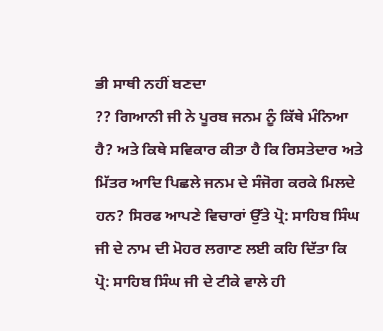ਭੀ ਸਾਥੀ ਨਹੀਂ ਬਣਦਾ
?? ਗਿਆਨੀ ਜੀ ਨੇ ਪੂਰਬ ਜਨਮ ਨੂੰ ਕਿੱਥੇ ਮੰਨਿਆ ਹੈ? ਅਤੇ ਕਿਥੇ ਸਵਿਕਾਰ ਕੀਤਾ ਹੈ ਕਿ ਰਿਸਤੇਦਾਰ ਅਤੇ ਮਿੱਤਰ ਆਦਿ ਪਿਛਲੇ ਜਨਮ ਦੇ ਸੰਜੋਗ ਕਰਕੇ ਮਿਲਦੇ ਹਨ? ਸਿਰਫ ਆਪਣੇ ਵਿਚਾਰਾਂ ਉੱਤੇ ਪ੍ਰੋ: ਸਾਹਿਬ ਸਿੰਘ ਜੀ ਦੇ ਨਾਮ ਦੀ ਮੋਹਰ ਲਗਾਣ ਲਈ ਕਹਿ ਦਿੱਤਾ ਕਿ ਪ੍ਰੋ: ਸਾਹਿਬ ਸਿੰਘ ਜੀ ਦੇ ਟੀਕੇ ਵਾਲੇ ਹੀ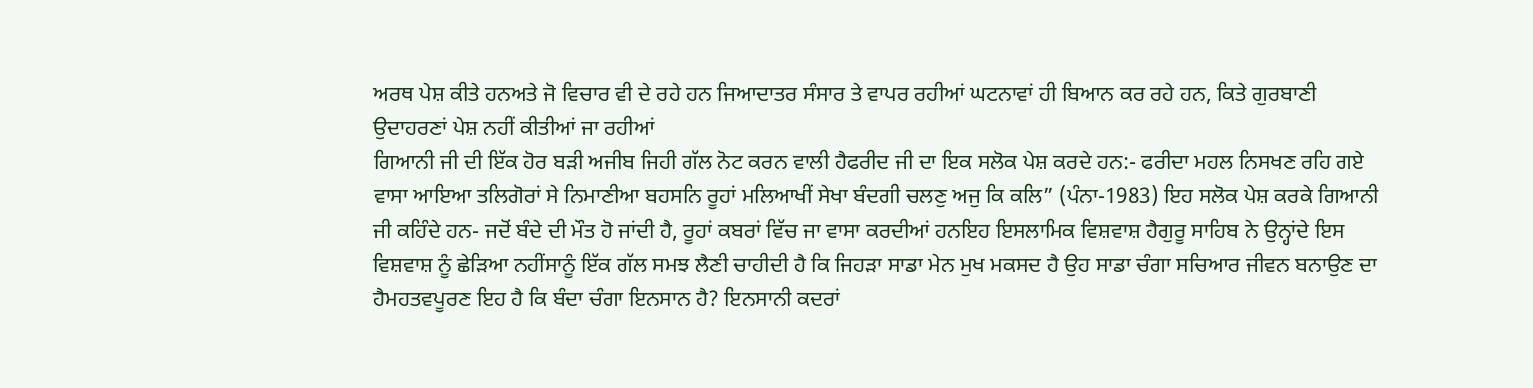ਅਰਥ ਪੇਸ਼ ਕੀਤੇ ਹਨਅਤੇ ਜੋ ਵਿਚਾਰ ਵੀ ਦੇ ਰਹੇ ਹਨ ਜਿਆਦਾਤਰ ਸੰਸਾਰ ਤੇ ਵਾਪਰ ਰਹੀਆਂ ਘਟਨਾਵਾਂ ਹੀ ਬਿਆਨ ਕਰ ਰਹੇ ਹਨ, ਕਿਤੇ ਗੁਰਬਾਣੀ ਉਦਾਹਰਣਾਂ ਪੇਸ਼ ਨਹੀਂ ਕੀਤੀਆਂ ਜਾ ਰਹੀਆਂ
ਗਿਆਨੀ ਜੀ ਦੀ ਇੱਕ ਹੋਰ ਬੜੀ ਅਜੀਬ ਜਿਹੀ ਗੱਲ ਨੋਟ ਕਰਨ ਵਾਲੀ ਹੈਫਰੀਦ ਜੀ ਦਾ ਇਕ ਸਲੋਕ ਪੇਸ਼ ਕਰਦੇ ਹਨ:- ਫਰੀਦਾ ਮਹਲ ਨਿਸਖਣ ਰਹਿ ਗਏ ਵਾਸਾ ਆਇਆ ਤਲਿਗੋਰਾਂ ਸੇ ਨਿਮਾਣੀਆ ਬਹਸਨਿ ਰੂਹਾਂ ਮਲਿਆਖੀਂ ਸੇਖਾ ਬੰਦਗੀ ਚਲਣੁ ਅਜੁ ਕਿ ਕਲਿ” (ਪੰਨਾ-1983) ਇਹ ਸਲੋਕ ਪੇਸ਼ ਕਰਕੇ ਗਿਆਨੀ ਜੀ ਕਹਿੰਦੇ ਹਨ- ਜਦੋਂ ਬੰਦੇ ਦੀ ਮੌਤ ਹੋ ਜਾਂਦੀ ਹੈ, ਰੂਹਾਂ ਕਬਰਾਂ ਵਿੱਚ ਜਾ ਵਾਸਾ ਕਰਦੀਆਂ ਹਨਇਹ ਇਸਲਾਮਿਕ ਵਿਸ਼ਵਾਸ਼ ਹੈਗੁਰੂ ਸਾਹਿਬ ਨੇ ਉਨ੍ਹਾਂਦੇ ਇਸ ਵਿਸ਼ਵਾਸ਼ ਨੂੰ ਛੇੜਿਆ ਨਹੀਂਸਾਨੂੰ ਇੱਕ ਗੱਲ ਸਮਝ ਲੈਣੀ ਚਾਹੀਦੀ ਹੈ ਕਿ ਜਿਹੜਾ ਸਾਡਾ ਮੇਨ ਮੁਖ ਮਕਸਦ ਹੈ ਉਹ ਸਾਡਾ ਚੰਗਾ ਸਚਿਆਰ ਜੀਵਨ ਬਨਾਉਣ ਦਾ ਹੈਮਹਤਵਪੂਰਣ ਇਹ ਹੈ ਕਿ ਬੰਦਾ ਚੰਗਾ ਇਨਸਾਨ ਹੈ? ਇਨਸਾਨੀ ਕਦਰਾਂ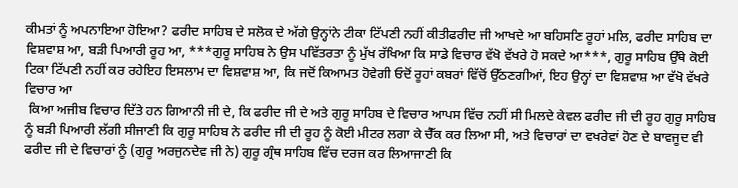ਕੀਮਤਾਂ ਨੂੰ ਅਪਨਾਇਆ ਹੋਇਆ? ਫਰੀਦ ਸਾਹਿਬ ਦੇ ਸਲੋਕ ਦੇ ਅੱਗੇ ਉਨ੍ਹਾਂਨੇ ਟੀਕਾ ਟਿੱਪਣੀ ਨਹੀਂ ਕੀਤੀਫਰੀਦ ਜੀ ਆਖਦੇ ਆ ਬਹਿਸਣਿ ਰੂਹਾਂ ਮਲਿ, ਫਰੀਦ ਸਾਹਿਬ ਦਾ ਵਿਸ਼ਵਾਸ਼ ਆ, ਬੜੀ ਪਿਆਰੀ ਰੂਹ ਆ, ***ਗੁਰੂ ਸਾਹਿਬ ਨੇ ਉਸ ਪਵਿੱਤਰਤਾ ਨੂੰ ਮੁੱਖ ਰੱਖਿਆ ਕਿ ਸਾਡੇ ਵਿਚਾਰ ਵੱਖੋ ਵੱਖਰੇ ਹੋ ਸਕਦੇ ਆ***, ਗੁਰੂ ਸਾਹਿਬ ਉੱਥੇ ਕੋਈ ਟਿਕਾ ਟਿੱਪਣੀ ਨਹੀਂ ਕਰ ਰਹੇਇਹ ਇਸਲਾਮ ਦਾ ਵਿਸ਼ਵਾਸ਼ ਆ, ਕਿ ਜਦੋਂ ਕਿਆਮਤ ਹੋਵੇਗੀ ਓਦੋਂ ਰੂਹਾਂ ਕਬਰਾਂ ਵਿੱਚੋਂ ਉੱਠਣਗੀਆਂ, ਇਹ ਉਨ੍ਹਾਂ ਦਾ ਵਿਸ਼ਵਾਸ਼ ਆ ਵੱਖੋ ਵੱਖਰੇ ਵਿਚਾਰ ਆ
 ਕਿਆ ਅਜੀਬ ਵਿਚਾਰ ਦਿੱਤੇ ਹਨ ਗਿਆਨੀ ਜੀ ਦੇ, ਕਿ ਫਰੀਦ ਜੀ ਦੇ ਅਤੇ ਗੁਰੂ ਸਾਹਿਬ ਦੇ ਵਿਚਾਰ ਆਪਸ ਵਿੱਚ ਨਹੀਂ ਸੀ ਮਿਲਦੇ ਕੇਵਲ ਫਰੀਦ ਜੀ ਦੀ ਰੂਹ ਗੁਰੂ ਸਾਹਿਬ ਨੂੰ ਬੜੀ ਪਿਆਰੀ ਲੱਗੀ ਸੀਜਾਣੀ ਕਿ ਗੁਰੂ ਸਾਹਿਬ ਨੇ ਫਰੀਦ ਜੀ ਦੀ ਰੂਹ ਨੂੰ ਕੋਈ ਮੀਟਰ ਲਗਾ ਕੇ ਚੈੱਕ ਕਰ ਲਿਆ ਸੀ, ਅਤੇ ਵਿਚਾਰਾਂ ਦਾ ਵਖਰੇਵਾਂ ਹੋਣ ਦੇ ਬਾਵਜੂਦ ਵੀ ਫਰੀਦ ਜੀ ਦੇ ਵਿਚਾਰਾਂ ਨੂੰ (ਗੁਰੂ ਅਰਜੁਨਦੇਵ ਜੀ ਨੇ) ਗੁਰੂ ਗ੍ਰੰਥ ਸਾਹਿਬ ਵਿੱਚ ਦਰਜ ਕਰ ਲਿਆਜਾਣੀ ਕਿ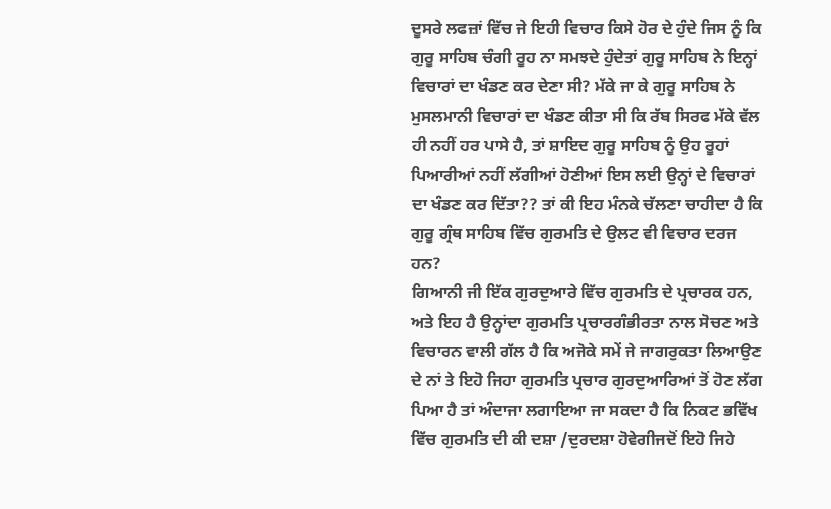ਦੂਸਰੇ ਲਫਜ਼ਾਂ ਵਿੱਚ ਜੇ ਇਹੀ ਵਿਚਾਰ ਕਿਸੇ ਹੋਰ ਦੇ ਹੁੰਦੇ ਜਿਸ ਨੂੰ ਕਿ ਗੁਰੂ ਸਾਹਿਬ ਚੰਗੀ ਰੂਹ ਨਾ ਸਮਝਦੇ ਹੁੰਦੇਤਾਂ ਗੁਰੂ ਸਾਹਿਬ ਨੇ ਇਨ੍ਹਾਂ ਵਿਚਾਰਾਂ ਦਾ ਖੰਡਣ ਕਰ ਦੇਣਾ ਸੀ? ਮੱਕੇ ਜਾ ਕੇ ਗੁਰੂ ਸਾਹਿਬ ਨੇ ਮੁਸਲਮਾਨੀ ਵਿਚਾਰਾਂ ਦਾ ਖੰਡਣ ਕੀਤਾ ਸੀ ਕਿ ਰੱਬ ਸਿਰਫ ਮੱਕੇ ਵੱਲ ਹੀ ਨਹੀਂ ਹਰ ਪਾਸੇ ਹੈ, ਤਾਂ ਸ਼ਾਇਦ ਗੁਰੂ ਸਾਹਿਬ ਨੂੰ ਉਹ ਰੂਹਾਂ ਪਿਆਰੀਆਂ ਨਹੀਂ ਲੱਗੀਆਂ ਹੋਣੀਆਂ ਇਸ ਲਈ ਉਨ੍ਹਾਂ ਦੇ ਵਿਚਾਰਾਂ ਦਾ ਖੰਡਣ ਕਰ ਦਿੱਤਾ?? ਤਾਂ ਕੀ ਇਹ ਮੰਨਕੇ ਚੱਲਣਾ ਚਾਹੀਦਾ ਹੈ ਕਿ ਗੁਰੂ ਗ੍ਰੰਥ ਸਾਹਿਬ ਵਿੱਚ ਗੁਰਮਤਿ ਦੇ ਉਲਟ ਵੀ ਵਿਚਾਰ ਦਰਜ ਹਨ?
ਗਿਆਨੀ ਜੀ ਇੱਕ ਗੁਰਦੁਆਰੇ ਵਿੱਚ ਗੁਰਮਤਿ ਦੇ ਪ੍ਰਚਾਰਕ ਹਨ, ਅਤੇ ਇਹ ਹੈ ਉਨ੍ਹਾਂਦਾ ਗੁਰਮਤਿ ਪ੍ਰਚਾਰਗੰਭੀਰਤਾ ਨਾਲ ਸੋਚਣ ਅਤੇ ਵਿਚਾਰਨ ਵਾਲੀ ਗੱਲ ਹੈ ਕਿ ਅਜੋਕੇ ਸਮੇਂ ਜੇ ਜਾਗਰੁਕਤਾ ਲਿਆਉਣ ਦੇ ਨਾਂ ਤੇ ਇਹੋ ਜਿਹਾ ਗੁਰਮਤਿ ਪ੍ਰਚਾਰ ਗੁਰਦੁਆਰਿਆਂ ਤੋਂ ਹੋਣ ਲੱਗ ਪਿਆ ਹੈ ਤਾਂ ਅੰਦਾਜਾ ਲਗਾਇਆ ਜਾ ਸਕਦਾ ਹੈ ਕਿ ਨਿਕਟ ਭਵਿੱਖ ਵਿੱਚ ਗੁਰਮਤਿ ਦੀ ਕੀ ਦਸ਼ਾ /ਦੁਰਦਸ਼ਾ ਹੋਵੇਗੀਜਦੋਂ ਇਹੋ ਜਿਹੇ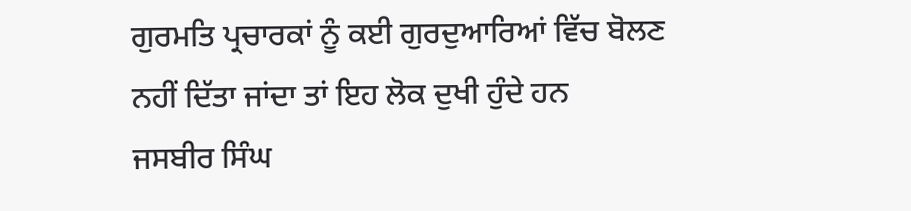ਗੁਰਮਤਿ ਪ੍ਰਚਾਰਕਾਂ ਨੂੰ ਕਈ ਗੁਰਦੁਆਰਿਆਂ ਵਿੱਚ ਬੋਲਣ ਨਹੀਂ ਦਿੱਤਾ ਜਾਂਦਾ ਤਾਂ ਇਹ ਲੋਕ ਦੁਖੀ ਹੁੰਦੇ ਹਨ
ਜਸਬੀਰ ਸਿੰਘ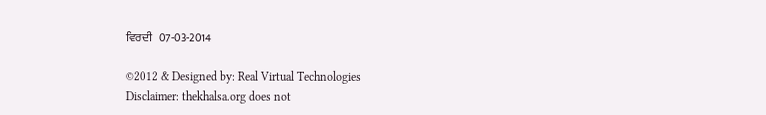ਵਿਰਦੀ   07-03-2014

©2012 & Designed by: Real Virtual Technologies
Disclaimer: thekhalsa.org does not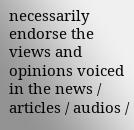necessarily endorse the views and opinions voiced in the news / articles / audios /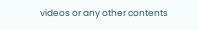videos or any other contents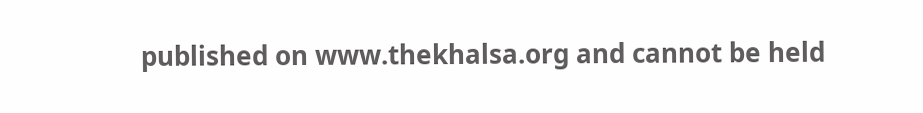published on www.thekhalsa.org and cannot be held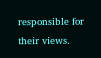responsible for their views.